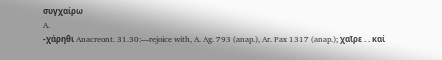συγχαίρω
A.
‐χάρηθι Anacreont. 31.30:—rejoice with, A. Ag. 793 (anap.), Ar. Pax 1317 (anap.); χαῖρε . . καί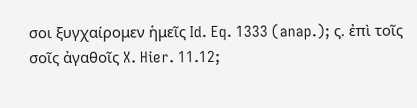σοι ξυγχαίρομεν ἡμεῖς Id. Eq. 1333 (anap.); ς. ἐπὶ τοῖς σοῖς ἀγαθοῖς X. Hier. 11.12;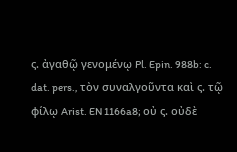ς. ἀγαθῷ γενομένῳ Pl. Epin. 988b: c. dat. pers., τὸν συναλγοῦντα καὶ ς. τῷ φίλῳ Arist. EN 1166a8; οὐ ς. οὐδὲ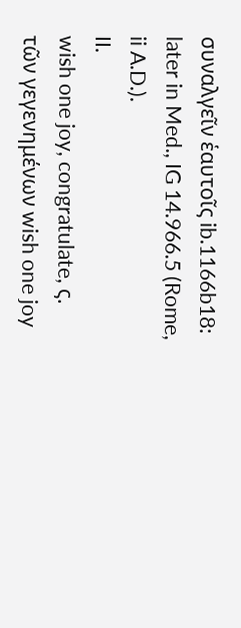συναλγεῖν ἑαυτοῖς ib.1166b18: later in Med., IG 14.966.5 (Rome, ii A.D.).
II.
wish one joy, congratulate, ς. τῶν γεγενημένων wish one joy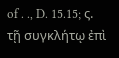of . ., D. 15.15; ς. τῇ συγκλήτῳ ἐπὶ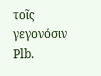τοῖς γεγονόσιν Plb.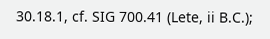30.18.1, cf. SIG 700.41 (Lete, ii B.C.);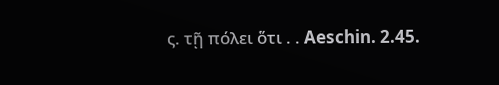ς. τῇ πόλει ὅτι . . Aeschin. 2.45.